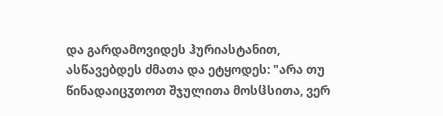და გარდამოვიდეს ჰურიასტანით, ასწავებდეს ძმათა და ეტყოდეს: "არა თუ წინადაიცჳთოთ შჯულითა მოსჱსითა, ვერ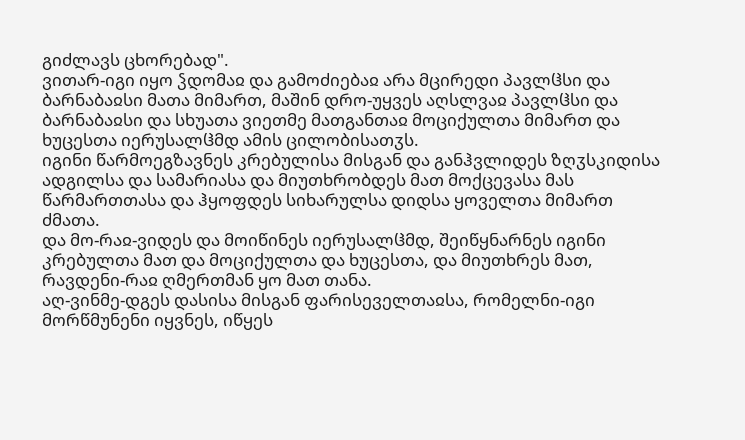გიძლავს ცხორებად".
ვითარ-იგი იყო ჴდომაჲ და გამოძიებაჲ არა მცირედი პავლჱსი და ბარნაბაჲსი მათა მიმართ, მაშინ დრო-უყვეს აღსლვაჲ პავლჱსი და ბარნაბაჲსი და სხუათა ვიეთმე მათგანთაჲ მოციქულთა მიმართ და ხუცესთა იერუსალჱმდ ამის ცილობისათჳს.
იგინი წარმოეგზავნეს კრებულისა მისგან და განჰვლიდეს ზღჳსკიდისა ადგილსა და სამარიასა და მიუთხრობდეს მათ მოქცევასა მას წარმართთასა და ჰყოფდეს სიხარულსა დიდსა ყოველთა მიმართ ძმათა.
და მო-რაჲ-ვიდეს და მოიწინეს იერუსალჱმდ, შეიწყნარნეს იგინი კრებულთა მათ და მოციქულთა და ხუცესთა, და მიუთხრეს მათ, რავდენი-რაჲ ღმერთმან ყო მათ თანა.
აღ-ვინმე-დგეს დასისა მისგან ფარისეველთაჲსა, რომელნი-იგი მორწმუნენი იყვნეს, იწყეს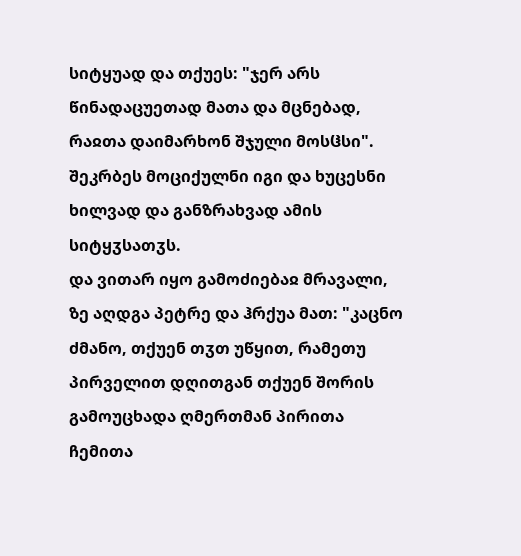სიტყუად და თქუეს: "ჯერ არს წინადაცუეთად მათა და მცნებად, რაჲთა დაიმარხონ შჯული მოსჱსი".
შეკრბეს მოციქულნი იგი და ხუცესნი ხილვად და განზრახვად ამის სიტყჳსათჳს.
და ვითარ იყო გამოძიებაჲ მრავალი, ზე აღდგა პეტრე და ჰრქუა მათ: "კაცნო ძმანო, თქუენ თჳთ უწყით, რამეთუ პირველით დღითგან თქუენ შორის გამოუცხადა ღმერთმან პირითა ჩემითა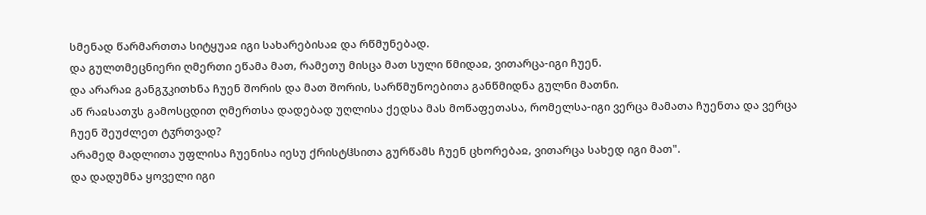სმენად წარმართთა სიტყუაჲ იგი სახარებისაჲ და რწმუნებად.
და გულთმეცნიერი ღმერთი ეწამა მათ, რამეთუ მისცა მათ სული წმიდაჲ, ვითარცა-იგი ჩუენ.
და არარაჲ განგჳკითხნა ჩუენ შორის და მათ შორის, სარწმუნოებითა განწმიდნა გულნი მათნი.
აწ რაჲსათჳს გამოსცდით ღმერთსა დადებად უღლისა ქედსა მას მოწაფეთასა, რომელსა-იგი ვერცა მამათა ჩუენთა და ვერცა ჩუენ შეუძლეთ ტჳრთვად?
არამედ მადლითა უფლისა ჩუენისა იესუ ქრისტჱსითა გურწამს ჩუენ ცხორებაჲ, ვითარცა სახედ იგი მათ".
და დადუმნა ყოველი იგი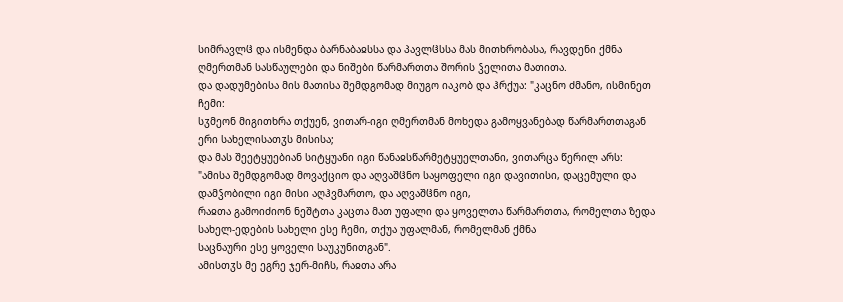სიმრავლჱ და ისმენდა ბარნაბაჲსსა და პავლჱსსა მას მითხრობასა, რავდენი ქმნა ღმერთმან სასწაულები და ნიშები წარმართთა შორის ჴელითა მათითა.
და დადუმებისა მის მათისა შემდგომად მიუგო იაკობ და ჰრქუა: "კაცნო ძმანო, ისმინეთ ჩემი:
სჳმეონ მიგითხრა თქუენ, ვითარ-იგი ღმერთმან მოხედა გამოყვანებად წარმართთაგან ერი სახელისათჳს მისისა;
და მას შეეტყუებიან სიტყუანი იგი წანაჲსწარმეტყუელთანი, ვითარცა წერილ არს:
"ამისა შემდგომად მოვაქციო და აღვაშჱნო საყოფელი იგი დავითისი, დაცემული და დამჴობილი იგი მისი აღჰვმართო, და აღვაშჱნო იგი,
რაჲთა გამოიძიონ ნეშტთა კაცთა მათ უფალი და ყოველთა წარმართთა, რომელთა ზედა სახელ-ედების სახელი ესე ჩემი, თქუა უფალმან, რომელმან ქმნა
საცნაური ესე ყოველი საუკუნითგან".
ამისთჳს მე ეგრე ჯერ-მიჩს, რაჲთა არა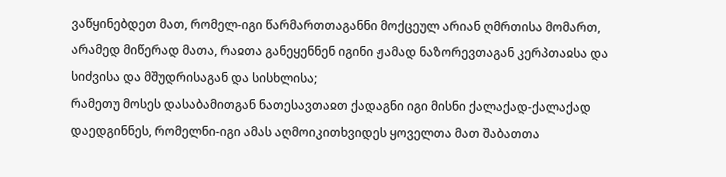ვაწყინებდეთ მათ, რომელ-იგი წარმართთაგანნი მოქცეულ არიან ღმრთისა მომართ,
არამედ მიწერად მათა, რაჲთა განეყენნენ იგინი ჟამად ნაზორევთაგან კერპთაჲსა და სიძვისა და მშუდრისაგან და სისხლისა;
რამეთუ მოსეს დასაბამითგან ნათესავთაჲთ ქადაგნი იგი მისნი ქალაქად-ქალაქად დაედგინნეს, რომელნი-იგი ამას აღმოიკითხვიდეს ყოველთა მათ შაბათთა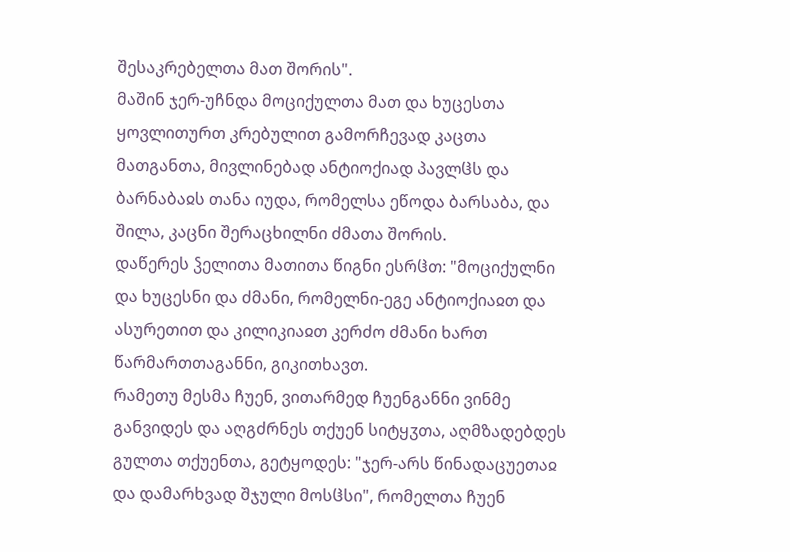შესაკრებელთა მათ შორის".
მაშინ ჯერ-უჩნდა მოციქულთა მათ და ხუცესთა ყოვლითურთ კრებულით გამორჩევად კაცთა მათგანთა, მივლინებად ანტიოქიად პავლჱს და ბარნაბაჲს თანა იუდა, რომელსა ეწოდა ბარსაბა, და შილა, კაცნი შერაცხილნი ძმათა შორის.
დაწერეს ჴელითა მათითა წიგნი ესრჱთ: "მოციქულნი და ხუცესნი და ძმანი, რომელნი-ეგე ანტიოქიაჲთ და ასურეთით და კილიკიაჲთ კერძო ძმანი ხართ წარმართთაგანნი, გიკითხავთ.
რამეთუ მესმა ჩუენ, ვითარმედ ჩუენგანნი ვინმე განვიდეს და აღგძრნეს თქუენ სიტყჳთა, აღმზადებდეს გულთა თქუენთა, გეტყოდეს: "ჯერ-არს წინადაცუეთაჲ და დამარხვად შჯული მოსჱსი", რომელთა ჩუენ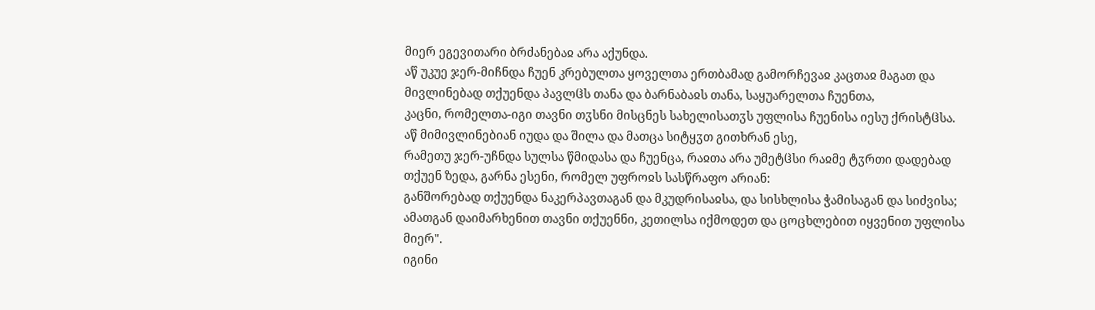მიერ ეგევითარი ბრძანებაჲ არა აქუნდა.
აწ უკუე ჯერ-მიჩნდა ჩუენ კრებულთა ყოველთა ერთბამად გამორჩევაჲ კაცთაჲ მაგათ და მივლინებად თქუენდა პავლჱს თანა და ბარნაბაჲს თანა, საყუარელთა ჩუენთა,
კაცნი, რომელთა-იგი თავნი თჳსნი მისცნეს სახელისათჳს უფლისა ჩუენისა იესუ ქრისტჱსა.
აწ მიმივლინებიან იუდა და შილა და მათცა სიტყჳთ გითხრან ესე,
რამეთუ ჯერ-უჩნდა სულსა წმიდასა და ჩუენცა, რაჲთა არა უმეტჱსი რაჲმე ტჳრთი დადებად თქუენ ზედა, გარნა ესენი, რომელ უფროჲს სასწრაფო არიან:
განშორებად თქუენდა ნაკერპავთაგან და მკუდრისაჲსა, და სისხლისა ჭამისაგან და სიძვისა; ამათგან დაიმარხენით თავნი თქუენნი, კეთილსა იქმოდეთ და ცოცხლებით იყვენით უფლისა მიერ".
იგინი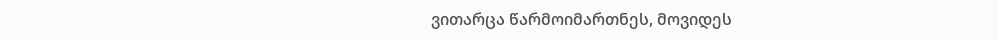ვითარცა წარმოიმართნეს, მოვიდეს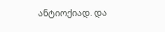ანტიოქიად. და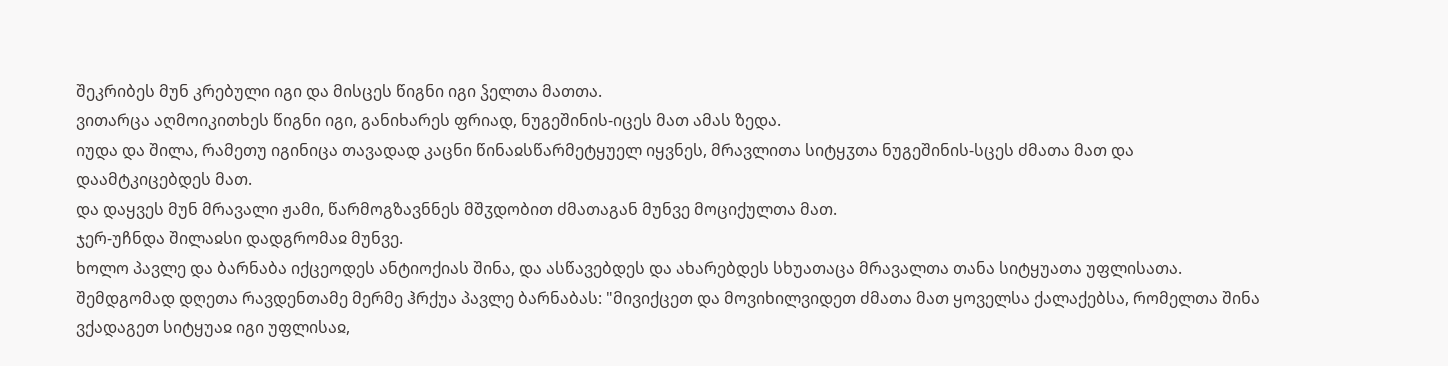შეკრიბეს მუნ კრებული იგი და მისცეს წიგნი იგი ჴელთა მათთა.
ვითარცა აღმოიკითხეს წიგნი იგი, განიხარეს ფრიად, ნუგეშინის-იცეს მათ ამას ზედა.
იუდა და შილა, რამეთუ იგინიცა თავადად კაცნი წინაჲსწარმეტყუელ იყვნეს, მრავლითა სიტყჳთა ნუგეშინის-სცეს ძმათა მათ და დაამტკიცებდეს მათ.
და დაყვეს მუნ მრავალი ჟამი, წარმოგზავნნეს მშჳდობით ძმათაგან მუნვე მოციქულთა მათ.
ჯერ-უჩნდა შილაჲსი დადგრომაჲ მუნვე.
ხოლო პავლე და ბარნაბა იქცეოდეს ანტიოქიას შინა, და ასწავებდეს და ახარებდეს სხუათაცა მრავალთა თანა სიტყუათა უფლისათა.
შემდგომად დღეთა რავდენთამე მერმე ჰრქუა პავლე ბარნაბას: "მივიქცეთ და მოვიხილვიდეთ ძმათა მათ ყოველსა ქალაქებსა, რომელთა შინა ვქადაგეთ სიტყუაჲ იგი უფლისაჲ,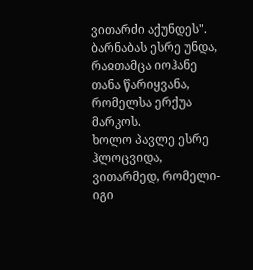ვითარძი აქუნდეს".
ბარნაბას ესრე უნდა, რაჲთამცა იოჰანე თანა წარიყვანა, რომელსა ერქუა მარკოს.
ხოლო პავლე ესრე ჰლოცვიდა, ვითარმედ, რომელი-იგი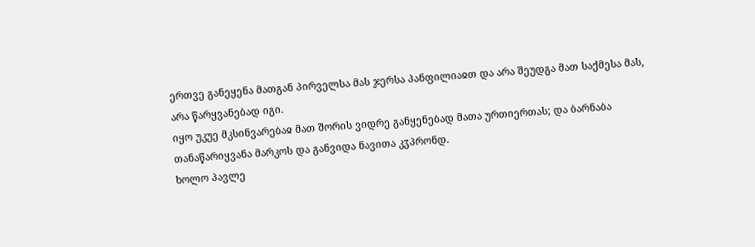ერთვე განეყენა მათგან პირველსა მას ჯერსა პანფილიაჲთ და არა შეუდგა მათ საქმესა მას, არა წარყვანებად იგი.
იყო უკუე მკსინვარებაჲ მათ შორის ვიდრე განყენებად მათა ურთიერთას; და ბარნაბა თანაწარიყვანა მარკოს და განვიდა ნავითა კჳპრონდ.
ხოლო პავლე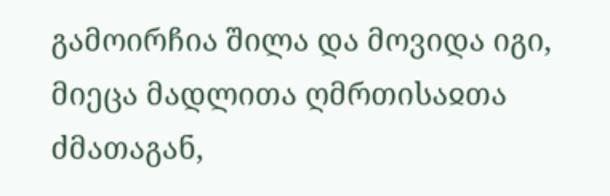გამოირჩია შილა და მოვიდა იგი, მიეცა მადლითა ღმრთისაჲთა ძმათაგან,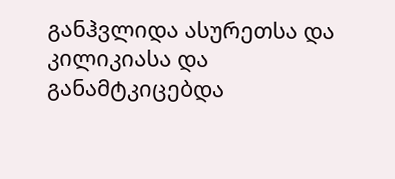განჰვლიდა ასურეთსა და კილიკიასა და განამტკიცებდა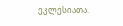ეკლესიათა.